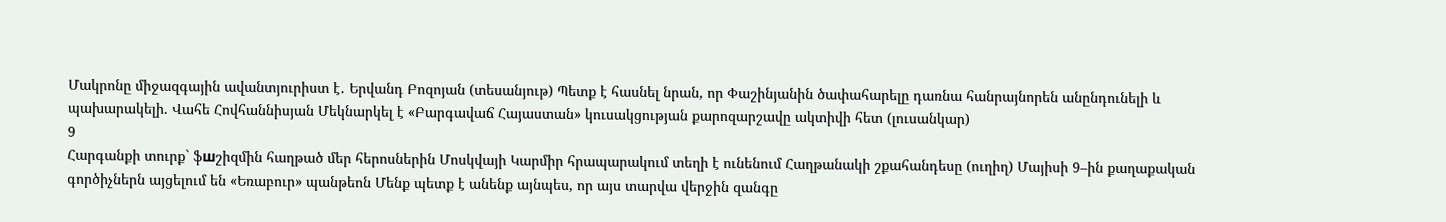Մակրոնը միջազգային ավանտյուրիստ է․ Երվանդ Բոզոյան (տեսանյութ) Պետք է հասնել նրան, որ Փաշինյանին ծափահարելը դառնա հանրայնորեն անընդունելի և պախարակելի. Վահե Հովհաննիսյան Մեկնարկել է «Բարգավաճ Հայաստան» կուսակցության քարոզարշավը ակտիվի հետ (լուսանկար)
9
Հարգանքի տուրք` ֆшշիզմին հաղթած մեր հերոսներին Մոսկվայի Կարմիր հրապարակում տեղի է ունենում Հաղթանակի շքահանդեսը (ուղիղ) Մայիսի 9–ին քաղաքական գործիչներն այցելում են «Եռաբուր» պանթեոն Մենք պետք է անենք այնպես, որ այս տարվա վերջին զանգը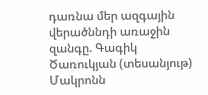դառնա մեր ազգային վերածննդի առաջին զանգը. Գագիկ Ծառուկյան (տեսանյութ) Մակրոնն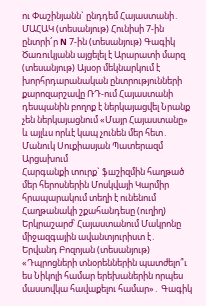ու Փաշինյանն` ընդդեմ Հայաստանի․ ՄԱՀԱԿ (տեսանյութ) Հունիսի 7-ին ընտրի՜ր N 7-ին (տեսանյութ) Գագիկ Ծառուկյանն այցելել է Արարատի մարզ (տեսանյութ) Այսօր մեկնարկում է խորհրդարանական ընտրությունների քարոզարշավը ՌԴ-ում Հայաստանի դեսպանին բողոք է ներկայացվել Նրանք չեն ներկայացնում «Մայր Հայաստանը» և այլևս որևէ կապ չունեն մեր հետ․ Մանուկ Սուքիասյան Պատերազմ Արցախում
Հարգանքի տուրք` ֆшշիզմին հաղթած մեր հերոսներին Մոսկվայի Կարմիր հրապարակում տեղի է ունենում Հաղթանակի շքահանդեսը (ուղիղ) Երկրաշարժ՝ Հայաստանում Մակրոնը միջազգային ավանտյուրիստ է․ Երվանդ Բոզոյան (տեսանյութ) «Դպրոցների տնօրեններին պատժելո՞ւ ես Նիկոլի համար երեխաներին որպես մասսովկա հավաքելու համար»․ Գագիկ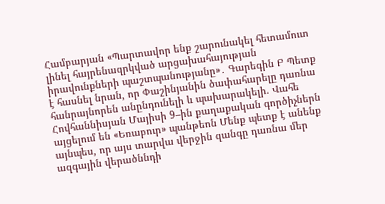Համբարյան «Պարտավոր ենք շարունակել հետամուտ լինել հայրենազրկված արցախահայության իրավունքների պաշտպանությանը»․ Գարեգին Բ Պետք է հասնել նրան, որ Փաշինյանին ծափահարելը դառնա հանրայնորեն անընդունելի և պախարակելի. Վահե Հովհաննիսյան Մայիսի 9–ին քաղաքական գործիչներն այցելում են «Եռաբուր» պանթեոն Մենք պետք է անենք այնպես, որ այս տարվա վերջին զանգը դառնա մեր ազգային վերածննդի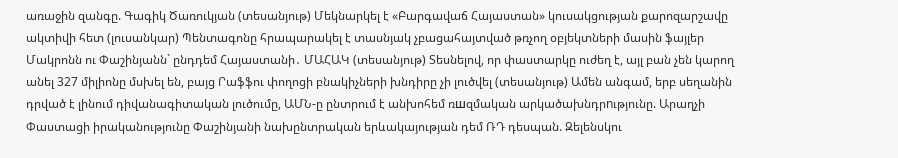առաջին զանգը. Գագիկ Ծառուկյան (տեսանյութ) Մեկնարկել է «Բարգավաճ Հայաստան» կուսակցության քարոզարշավը ակտիվի հետ (լուսանկար) Պենտագոնը հրապարակել է տասնյակ չբացահայտված թռչող օբյեկտների մասին ֆայլեր Մակրոնն ու Փաշինյանն` ընդդեմ Հայաստանի․ ՄԱՀԱԿ (տեսանյութ) Տեսնելով, որ փաստարկը ուժեղ է, այլ բան չեն կարող անել 327 միլիոնը մսխել են, բայց Րաֆֆու փողոցի բնակիչների խնդիրը չի լուծվել (տեսանյութ) Ամեն անգամ, երբ սեղանին դրված է լինում դիվանագիտական լուծումը, ԱՄՆ-ը ընտրում է անխոհեմ ռшզմական արկածախնդրnւթյունը. Արաղչի Փաստացի իրականությունը Փաշինյանի նախընտրական երևակայության դեմ ՌԴ դեսպան. Զելենսկու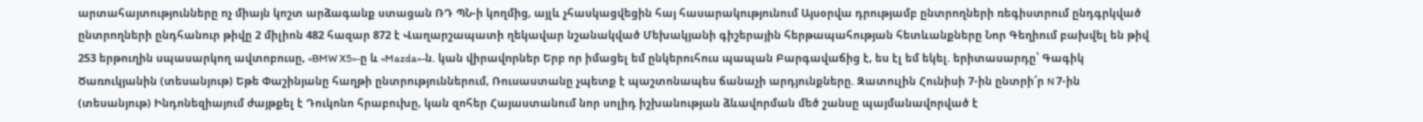արտահայտությունները ոչ միայն կոշտ արձագանք ստացան ՌԴ ՊՆ-ի կողմից, այլև չհասկացվեցին հայ հասարակությունում Այսօրվա դրությամբ ընտրողների ռեգիստրում ընդգրկված ընտրողների ընդհանուր թիվը 2 միլիոն 482 հազար 872 է Վաղարշապատի ղեկավար նշանակված Մեխակյանի գիշերային հերթապահության հետևանքները Նոր Գեղիում բախվել են թիվ 253 երթուղին սպասարկող ավտոբուսը, «BMW X5»-ը և «Mazda»-ն. կան վիրավnրներ Երբ որ իմացել եմ ընկերուհուս պապան Բարգավաճից է, ես էլ եմ եկել. երիտասարդը՝ Գագիկ Ծառուկյանին (տեսանյութ) Եթե Փաշինյանը հաղթի ընտրություններում, Ռուսաստանը չպետք է պաշտոնապես ճանաչի արդյունքները. Զատուլին Հունիսի 7-ին ընտրի՜ր N 7-ին (տեսանյութ) Ինդոնեզիայում ժայթքել է Դուկոնո հրաբուխը, կան զոհեր Հայաստանում նոր սոլիդ իշխանության ձևավորման մեծ շանսը պայմանավորված է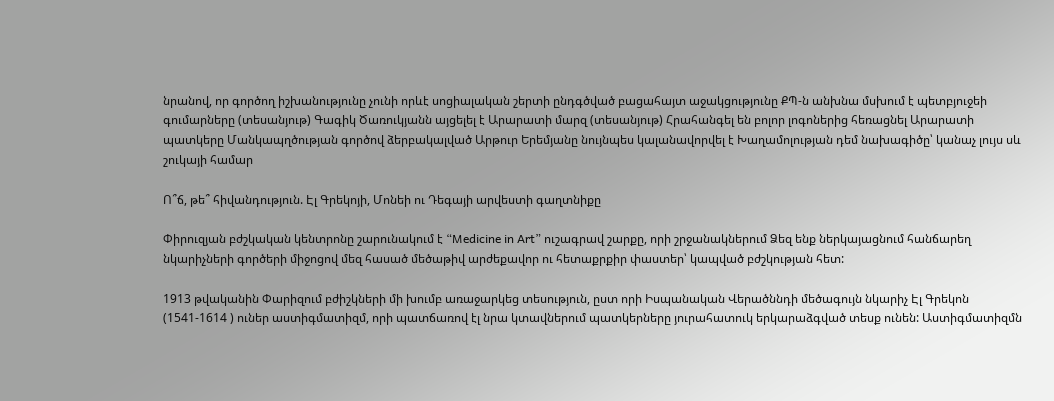նրանով, որ գործող իշխանությունը չունի որևէ սոցիալական շերտի ընդգծված բացահայտ աջակցությունը ՔՊ-ն անխնա մսխում է պետբյուջեի գումարները (տեսանյութ) Գագիկ Ծառուկյանն այցելել է Արարատի մարզ (տեսանյութ) Հրահանգել են բոլոր լոգոներից հեռացնել Արարատի պատկերը Մանկապղծության գործով ձերբակալված Արթուր Երեմյանը նույնպես կալանավորվել է Խաղամոլության դեմ նախագիծը՝ կանաչ լույս սև շուկայի համար

Ո՞ճ, թե՞ հիվանդություն. Էլ Գրեկոյի, Մոնեի ու Դեգայի արվեստի գաղտնիքը

Փիրուզյան բժշկական կենտրոնը շարունակում է “Medicine in Art” ուշագրավ շարքը, որի շրջանակներում Ձեզ ենք ներկայացնում հանճարեղ նկարիչների գործերի միջոցով մեզ հասած մեծաթիվ արժեքավոր ու հետաքրքիր փաստեր՝ կապված բժշկության հետ:

1913 թվականին Փարիզում բժիշկների մի խումբ առաջարկեց տեսություն, ըստ որի Իսպանական Վերածննդի մեծագույն նկարիչ Էլ Գրեկոն (1541-1614 ) ուներ աստիգմատիզմ, որի պատճառով էլ նրա կտավներում պատկերները յուրահատուկ երկարաձգված տեսք ունեն: Աստիգմատիզմն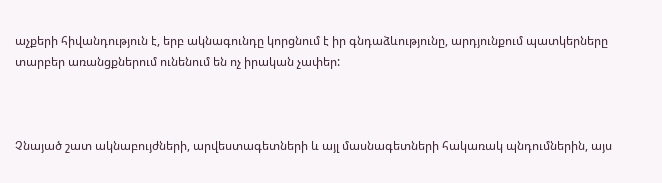աչքերի հիվանդություն է, երբ ակնագունդը կորցնում է իր գնդաձևությունը, արդյունքում պատկերները տարբեր առանցքներում ունենում են ոչ իրական չափեր:



Չնայած շատ ակնաբույժների, արվեստագետների և այլ մասնագետների հակառակ պնդումներին, այս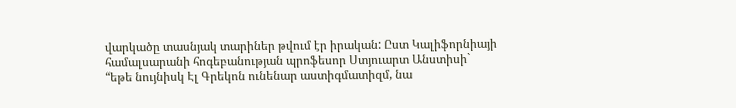վարկածը տասնյակ տարիներ թվում էր իրական: Ըստ Կալիֆորնիայի համալսարանի հոգեբանության պրոֆեսոր Ստյուարտ Անստիսի` “եթե նույնիսկ Էլ Գրեկոն ունենար աստիգմատիզմ, նա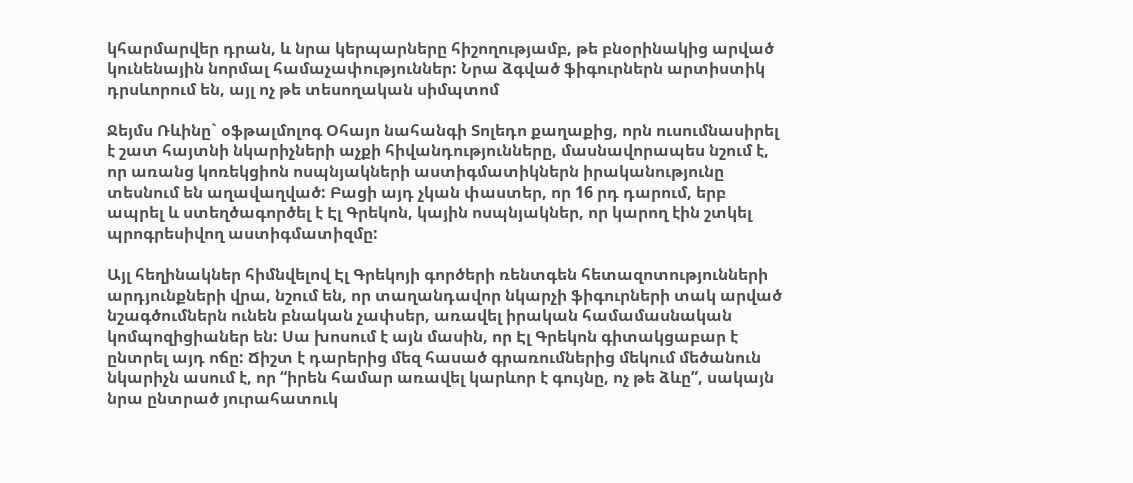կհարմարվեր դրան, և նրա կերպարները հիշողությամբ, թե բնօրինակից արված կունենային նորմալ համաչափություններ: Նրա ձգված ֆիգուրներն արտիստիկ դրսևորում են, այլ ոչ թե տեսողական սիմպտոմ

Ջեյմս Ռևինը` օֆթալմոլոգ Օհայո նահանգի Տոլեդո քաղաքից, որն ուսումնասիրել է շատ հայտնի նկարիչների աչքի հիվանդությունները, մասնավորապես նշում է, որ առանց կոռեկցիոն ոսպնյակների աստիգմատիկներն իրականությունը տեսնում են աղավաղված: Բացի այդ չկան փաստեր, որ 16 րդ դարում, երբ ապրել և ստեղծագործել է Էլ Գրեկոն, կային ոսպնյակներ, որ կարող էին շտկել պրոգրեսիվող աստիգմատիզմը:

Այլ հեղինակներ հիմնվելով Էլ Գրեկոյի գործերի ռենտգեն հետազոտությունների արդյունքների վրա, նշում են, որ տաղանդավոր նկարչի ֆիգուրների տակ արված նշագծումներն ունեն բնական չափսեր, առավել իրական համամասնական կոմպոզիցիաներ են: Սա խոսում է այն մասին, որ Էլ Գրեկոն գիտակցաբար է ընտրել այդ ոճը: Ճիշտ է դարերից մեզ հասած գրառումներից մեկում մեծանուն նկարիչն ասում է, որ “իրեն համար առավել կարևոր է գույնը, ոչ թե ձևը”, սակայն նրա ընտրած յուրահատուկ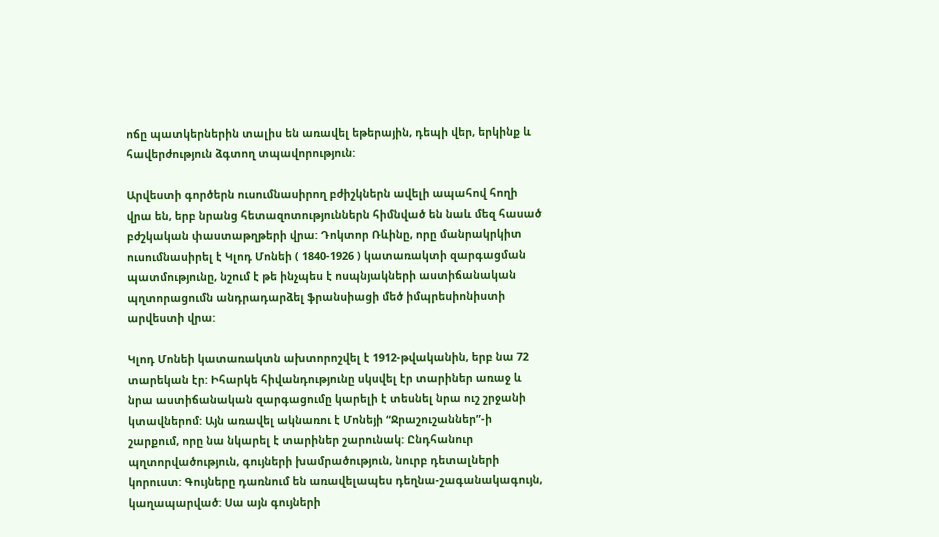ոճը պատկերներին տալիս են առավել եթերային, դեպի վեր, երկինք և հավերժություն ձգտող տպավորություն:

Արվեստի գործերն ուսումնասիրող բժիշկներն ավելի ապահով հողի վրա են, երբ նրանց հետազոտություններն հիմնված են նաև մեզ հասած բժշկական փաստաթղթերի վրա: Դոկտոր Ռևինը, որը մանրակրկիտ ուսումնասիրել է Կլոդ Մոնեի ( 1840-1926 ) կատառակտի զարգացման պատմությունը, նշում է թե ինչպես է ոսպնյակների աստիճանական պղտորացումն անդրադարձել ֆրանսիացի մեծ իմպրեսիոնիստի արվեստի վրա:

Կլոդ Մոնեի կատառակտն ախտորոշվել է 1912-թվականին, երբ նա 72 տարեկան էր: Իհարկե հիվանդությունը սկսվել էր տարիներ առաջ և նրա աստիճանական զարգացումը կարելի է տեսնել նրա ուշ շրջանի կտավներոմ: Այն առավել ակնառու է Մոնեյի “Ջրաշուշաններ”-ի շարքում, որը նա նկարել է տարիներ շարունակ: Ընդհանուր պղտորվածություն, գույների խամրածություն, նուրբ դետալների կորուստ: Գույները դառնում են առավելապես դեղնա-շագանակագույն, կաղապարված: Սա այն գույների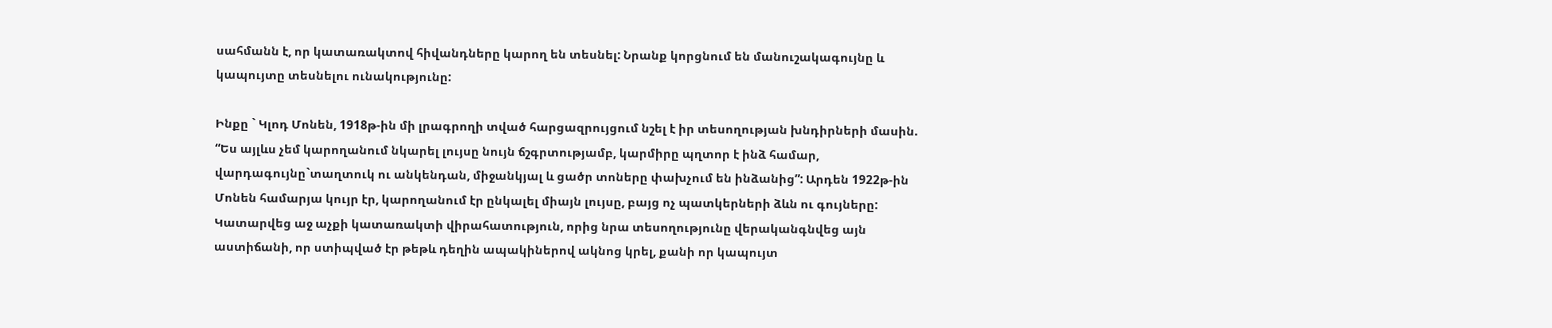սահմանն է, որ կատառակտով հիվանդները կարող են տեսնել: Նրանք կորցնում են մանուշակագույնը և կապույտը տեսնելու ունակությունը:

Ինքը ` Կլոդ Մոնեն, 1918թ-ին մի լրագրողի տված հարցազրույցում նշել է իր տեսողության խնդիրների մասին. “Ես այլևս չեմ կարողանում նկարել լույսը նույն ճշգրտությամբ, կարմիրը պղտոր է ինձ համար, վարդագույնը`տաղտուկ ու անկենդան, միջանկյալ և ցածր տոները փախչում են ինձանից”: Արդեն 1922թ-ին Մոնեն համարյա կույր էր, կարողանում էր ընկալել միայն լույսը, բայց ոչ պատկերների ձևն ու գույները: Կատարվեց աջ աչքի կատառակտի վիրահատություն, որից նրա տեսողությունը վերականգնվեց այն աստիճանի, որ ստիպված էր թեթև դեղին ապակիներով ակնոց կրել, քանի որ կապույտ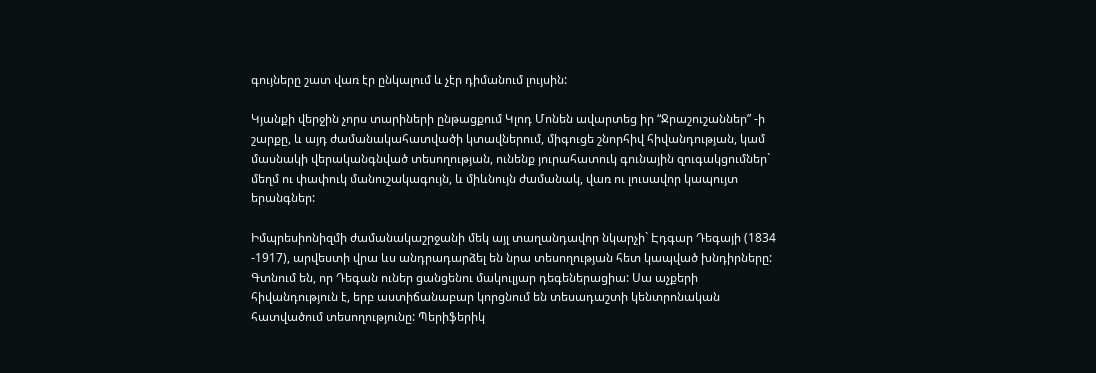գույները շատ վառ էր ընկալում և չէր դիմանում լույսին:

Կյանքի վերջին չորս տարիների ընթացքում Կլոդ Մոնեն ավարտեց իր “Ջրաշուշաններ” -ի շարքը, և այդ ժամանակահատվածի կտավներում, միգուցե շնորհիվ հիվանդության, կամ մասնակի վերականգնված տեսողության, ունենք յուրահատուկ գունային զուգակցումներ` մեղմ ու փափուկ մանուշակագույն, և միևնույն ժամանակ, վառ ու լուսավոր կապույտ երանգներ:

Իմպրեսիոնիզմի ժամանակաշրջանի մեկ այլ տաղանդավոր նկարչի` Էդգար Դեգայի (1834 -1917), արվեստի վրա ևս անդրադարձել են նրա տեսողության հետ կապված խնդիրները: Գտնում են, որ Դեգան ուներ ցանցենու մակուլյար դեգեներացիա: Սա աչքերի հիվանդություն է, երբ աստիճանաբար կորցնում են տեսադաշտի կենտրոնական հատվածում տեսողությունը: Պերիֆերիկ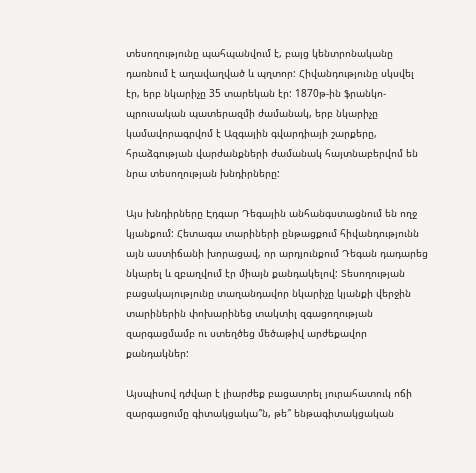տեսողությունը պահպանվում է, բայց կենտրոնականը դառնում է աղավաղված և պղտոր: Հիվանդությունը սկսվել էր, երբ նկարիչը 35 տարեկան էր: 1870թ-ին ֆրանկո-պրուսական պատերազմի ժամանակ, երբ նկարիչը կամավորագրվոմ է Ազգային գվարդիայի շարքերը, հրաձգության վարժանքների ժամանակ հայտնաբերվոմ են նրա տեսողության խնդիրները:

Այս խնդիրները Էդգար Դեգային անհանգստացնում են ողջ կյանքում: Հետագա տարիների ընթացքում հիվանդությունն այն աստիճանի խորացավ, որ արդյունքում Դեգան դադարեց նկարել և զբաղվում էր միայն քանդակելով: Տեսողության բացակայությունը տաղանդավոր նկարիչը կյանքի վերջին տարիներին փոխարինեց տակտիլ զգացողության զարգացմամբ ու ստեղծեց մեծաթիվ արժեքավոր քանդակներ:

Այսպիսով դժվար է լիարժեք բացատրել յուրահատուկ ոճի զարգացումը գիտակցակա՞ն, թե՞ ենթագիտակցական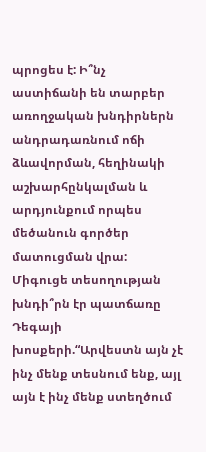պրոցես է: Ի՞նչ աստիճանի են տարբեր առողջական խնդիրներն անդրադառնում ոճի ձևավորման, հեղինակի աշխարհընկալման և արդյունքում որպես մեծանուն գործեր մատուցման վրա: Միգուցե տեսողության խնդի՞րն էր պատճառը Դեգայի խոսքերի.“Արվեստն այն չէ ինչ մենք տեսնում ենք, այլ այն է ինչ մենք ստեղծում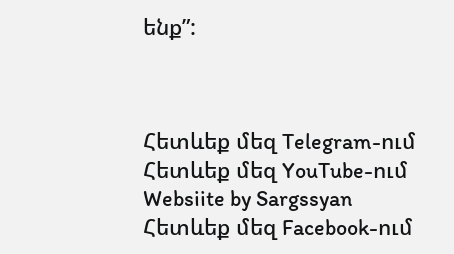ենք”:



Հետևեք մեզ Telegram-ում
Հետևեք մեզ YouTube-ում
Websiite by Sargssyan
Հետևեք մեզ Facebook-ում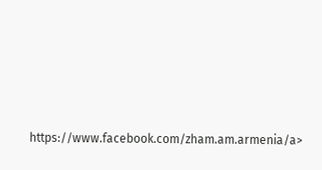https://www.facebook.com/zham.am.armenia/a>